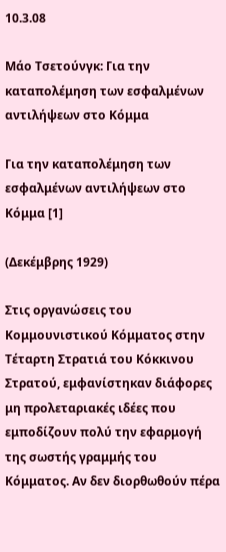10.3.08

Μάο Τσετούνγκ: Για την καταπολέμηση των εσφαλμένων αντιλήψεων στο Κόμμα

Για την καταπολέμηση των εσφαλμένων αντιλήψεων στο Κόμμα [1]

(Δεκέμβρης 1929)

Στις οργανώσεις του Κομμουνιστικού Κόμματος στην Τέταρτη Στρατιά του Κόκκινου Στρατού, εμφανίστηκαν διάφορες μη προλεταριακές ιδέες που εμποδίζουν πολύ την εφαρμογή της σωστής γραμμής του Κόμματος. Αν δεν διορθωθούν πέρα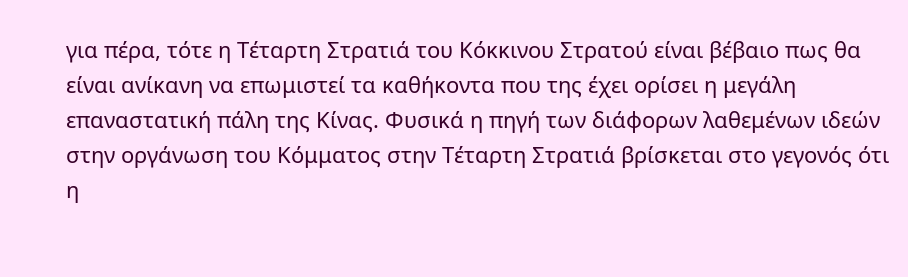για πέρα, τότε η Τέταρτη Στρατιά του Κόκκινου Στρατού είναι βέβαιο πως θα είναι ανίκανη να επωμιστεί τα καθήκοντα που της έχει ορίσει η μεγάλη επαναστατική πάλη της Κίνας. Φυσικά η πηγή των διάφορων λαθεμένων ιδεών στην οργάνωση του Κόμματος στην Τέταρτη Στρατιά βρίσκεται στο γεγονός ότι η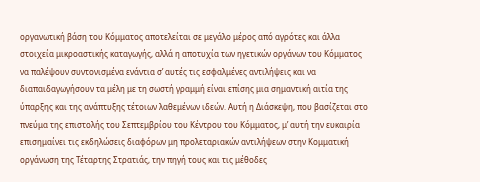οργανωτική βάση του Κόμματος αποτελείται σε μεγάλο μέρος από αγρότες και άλλα στοιχεία μικροαστικής καταγωγής, αλλά η αποτυχία των ηγετικών οργάνων του Κόμματος να παλέψουν συντονισμένα ενάντια σ’ αυτές τις εσφαλμένες αντιλήψεις και να διαπαιδαγωγήσουν τα μέλη με τη σωστή γραμμή είναι επίσης μια σημαντική αιτία της ύπαρξης και της ανάπτυξης τέτοιων λαθεμένων ιδεών. Αυτή η Διάσκεψη, που βασίζεται στο πνεύμα της επιστολής του Σεπτεμβρίου του Κέντρου του Κόμματος, μ’ αυτή την ευκαιρία επισημαίνει τις εκδηλώσεις διαφόρων μη προλεταριακών αντιλήψεων στην Κομματική οργάνωση της Τέταρτης Στρατιάς, την πηγή τους και τις μέθοδες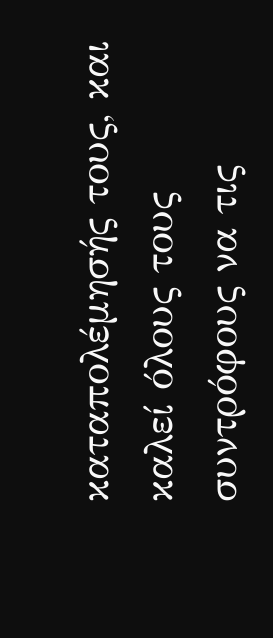καταπολέμησής τους, και καλεί όλους τους συντρόφους να τις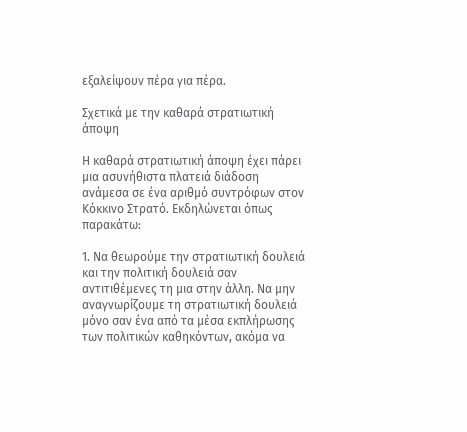εξαλείψουν πέρα για πέρα.

Σχετικά με την καθαρά στρατιωτική άποψη

Η καθαρά στρατιωτική άποψη έχει πάρει μια ασυνήθιστα πλατειά διάδοση ανάμεσα σε ένα αριθμό συντρόφων στον Κόκκινο Στρατό. Εκδηλώνεται όπως παρακάτω:

1. Να θεωρούμε την στρατιωτική δουλειά και την πολιτική δουλειά σαν αντιτιθέμενες τη μια στην άλλη. Να μην αναγνωρίζουμε τη στρατιωτική δουλειά μόνο σαν ένα από τα μέσα εκπλήρωσης των πολιτικών καθηκόντων, ακόμα να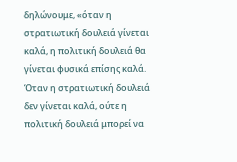δηλώνουμε, «όταν η στρατιωτική δουλειά γίνεται καλά, η πολιτική δουλειά θα γίνεται φυσικά επίσης καλά. Όταν η στρατιωτική δουλειά δεν γίνεται καλά, ούτε η πολιτική δουλειά μπορεί να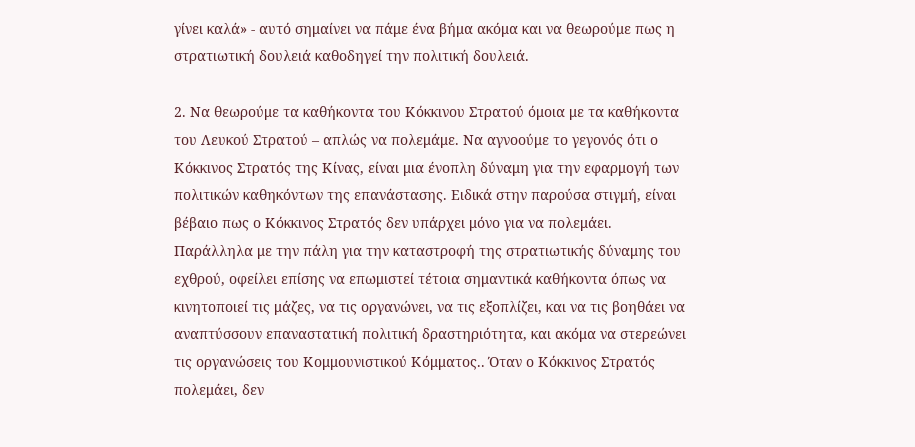γίνει καλά» - αυτό σημαίνει να πάμε ένα βήμα ακόμα και να θεωρούμε πως η στρατιωτική δουλειά καθοδηγεί την πολιτική δουλειά.

2. Να θεωρούμε τα καθήκοντα του Κόκκινου Στρατού όμοια με τα καθήκοντα του Λευκού Στρατού – απλώς να πολεμάμε. Να αγνοούμε το γεγονός ότι ο Κόκκινος Στρατός της Κίνας, είναι μια ένοπλη δύναμη για την εφαρμογή των πολιτικών καθηκόντων της επανάστασης. Ειδικά στην παρούσα στιγμή, είναι βέβαιο πως ο Κόκκινος Στρατός δεν υπάρχει μόνο για να πολεμάει. Παράλληλα με την πάλη για την καταστροφή της στρατιωτικής δύναμης του εχθρού, οφείλει επίσης να επωμιστεί τέτοια σημαντικά καθήκοντα όπως να κινητοποιεί τις μάζες, να τις οργανώνει, να τις εξοπλίζει, και να τις βοηθάει να αναπτύσσουν επαναστατική πολιτική δραστηριότητα, και ακόμα να στερεώνει τις οργανώσεις του Κομμουνιστικού Κόμματος.. Όταν ο Κόκκινος Στρατός πολεμάει, δεν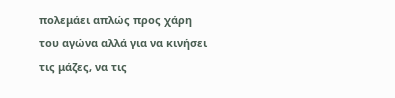πολεμάει απλώς προς χάρη του αγώνα αλλά για να κινήσει τις μάζες, να τις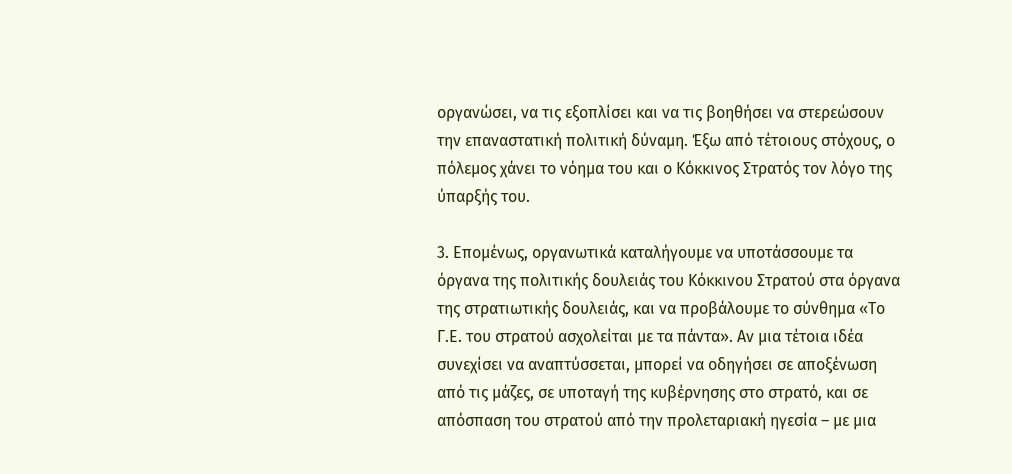οργανώσει, να τις εξοπλίσει και να τις βοηθήσει να στερεώσουν την επαναστατική πολιτική δύναμη. Έξω από τέτοιους στόχους, ο πόλεμος χάνει το νόημα του και ο Κόκκινος Στρατός τον λόγο της ύπαρξής του.

3. Επομένως, οργανωτικά καταλήγουμε να υποτάσσουμε τα όργανα της πολιτικής δουλειάς του Κόκκινου Στρατού στα όργανα της στρατιωτικής δουλειάς, και να προβάλουμε το σύνθημα «Το Γ.Ε. του στρατού ασχολείται με τα πάντα». Αν μια τέτοια ιδέα συνεχίσει να αναπτύσσεται, μπορεί να οδηγήσει σε αποξένωση από τις μάζες, σε υποταγή της κυβέρνησης στο στρατό, και σε απόσπαση του στρατού από την προλεταριακή ηγεσία – με μια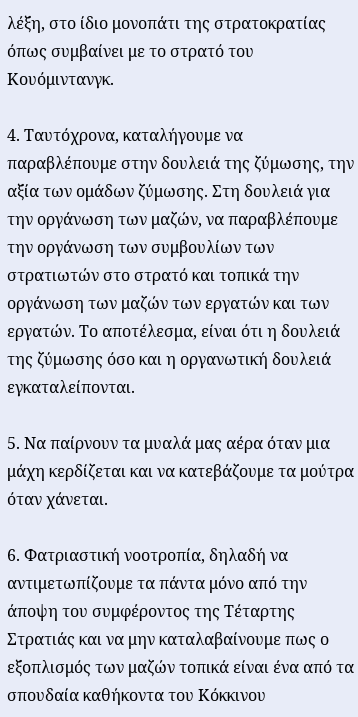λέξη, στο ίδιο μονοπάτι της στρατοκρατίας όπως συμβαίνει με το στρατό του Κουόμιντανγκ.

4. Ταυτόχρονα, καταλήγουμε να παραβλέπουμε στην δουλειά της ζύμωσης, την αξία των ομάδων ζύμωσης. Στη δουλειά για την οργάνωση των μαζών, να παραβλέπουμε την οργάνωση των συμβουλίων των στρατιωτών στο στρατό και τοπικά την οργάνωση των μαζών των εργατών και των εργατών. Το αποτέλεσμα, είναι ότι η δουλειά της ζύμωσης όσο και η οργανωτική δουλειά εγκαταλείπονται.

5. Να παίρνουν τα μυαλά μας αέρα όταν μια μάχη κερδίζεται και να κατεβάζουμε τα μούτρα όταν χάνεται.

6. Φατριαστική νοοτροπία, δηλαδή να αντιμετωπίζουμε τα πάντα μόνο από την άποψη του συμφέροντος της Τέταρτης Στρατιάς και να μην καταλαβαίνουμε πως ο εξοπλισμός των μαζών τοπικά είναι ένα από τα σπουδαία καθήκοντα του Κόκκινου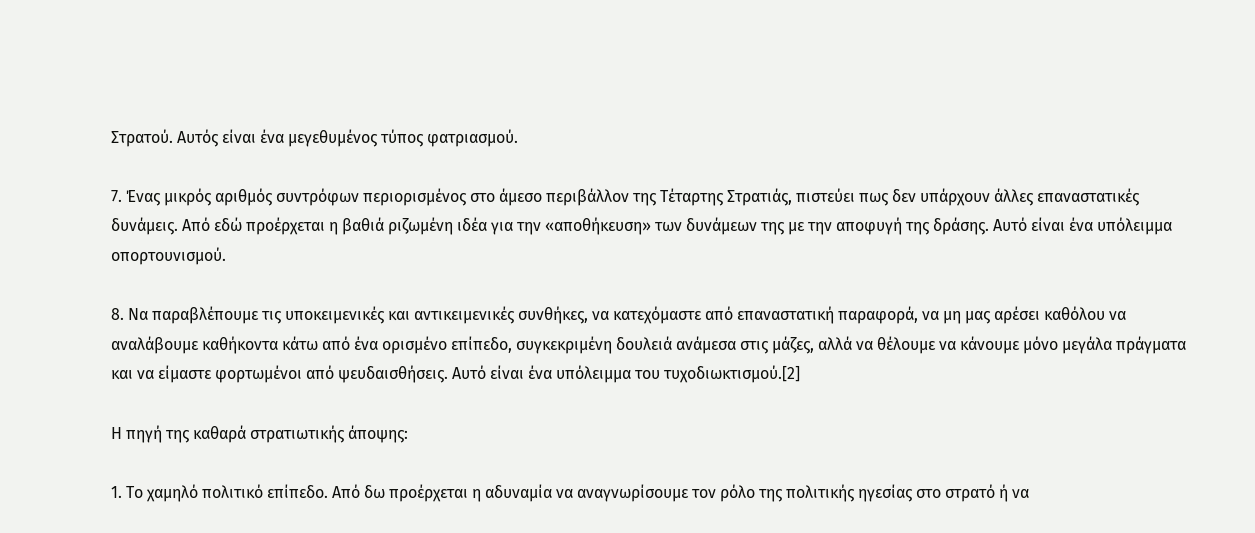Στρατού. Αυτός είναι ένα μεγεθυμένος τύπος φατριασμού.

7. Ένας μικρός αριθμός συντρόφων περιορισμένος στο άμεσο περιβάλλον της Τέταρτης Στρατιάς, πιστεύει πως δεν υπάρχουν άλλες επαναστατικές δυνάμεις. Από εδώ προέρχεται η βαθιά ριζωμένη ιδέα για την «αποθήκευση» των δυνάμεων της με την αποφυγή της δράσης. Αυτό είναι ένα υπόλειμμα οπορτουνισμού.

8. Να παραβλέπουμε τις υποκειμενικές και αντικειμενικές συνθήκες, να κατεχόμαστε από επαναστατική παραφορά, να μη μας αρέσει καθόλου να αναλάβουμε καθήκοντα κάτω από ένα ορισμένο επίπεδο, συγκεκριμένη δουλειά ανάμεσα στις μάζες, αλλά να θέλουμε να κάνουμε μόνο μεγάλα πράγματα και να είμαστε φορτωμένοι από ψευδαισθήσεις. Αυτό είναι ένα υπόλειμμα του τυχοδιωκτισμού.[2]

Η πηγή της καθαρά στρατιωτικής άποψης:

1. Το χαμηλό πολιτικό επίπεδο. Από δω προέρχεται η αδυναμία να αναγνωρίσουμε τον ρόλο της πολιτικής ηγεσίας στο στρατό ή να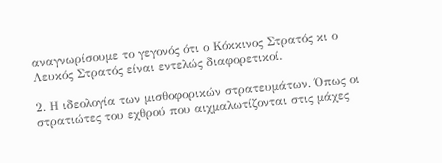αναγνωρίσουμε το γεγονός ότι ο Κόκκινος Στρατός κι ο Λευκός Στρατός είναι εντελώς διαφορετικοί.

2. Η ιδεολογία των μισθοφορικών στρατευμάτων. Όπως οι στρατιώτες του εχθρού που αιχμαλωτίζονται στις μάχες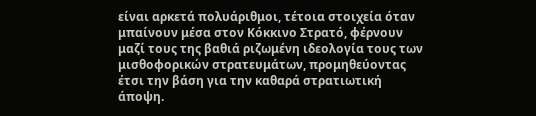είναι αρκετά πολυάριθμοι, τέτοια στοιχεία όταν μπαίνουν μέσα στον Κόκκινο Στρατό, φέρνουν μαζί τους της βαθιά ριζωμένη ιδεολογία τους των μισθοφορικών στρατευμάτων, προμηθεύοντας έτσι την βάση για την καθαρά στρατιωτική άποψη.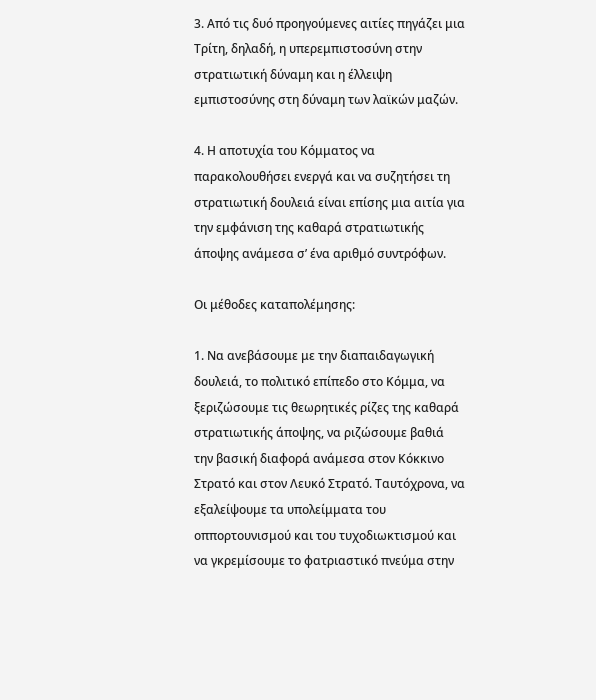3. Από τις δυό προηγούμενες αιτίες πηγάζει μια Τρίτη, δηλαδή, η υπερεμπιστοσύνη στην στρατιωτική δύναμη και η έλλειψη εμπιστοσύνης στη δύναμη των λαϊκών μαζών.

4. Η αποτυχία του Κόμματος να παρακολουθήσει ενεργά και να συζητήσει τη στρατιωτική δουλειά είναι επίσης μια αιτία για την εμφάνιση της καθαρά στρατιωτικής άποψης ανάμεσα σ’ ένα αριθμό συντρόφων.

Οι μέθοδες καταπολέμησης:

1. Να ανεβάσουμε με την διαπαιδαγωγική δουλειά, το πολιτικό επίπεδο στο Κόμμα, να ξεριζώσουμε τις θεωρητικές ρίζες της καθαρά στρατιωτικής άποψης, να ριζώσουμε βαθιά την βασική διαφορά ανάμεσα στον Κόκκινο Στρατό και στον Λευκό Στρατό. Ταυτόχρονα, να εξαλείψουμε τα υπολείμματα του οππορτουνισμού και του τυχοδιωκτισμού και να γκρεμίσουμε το φατριαστικό πνεύμα στην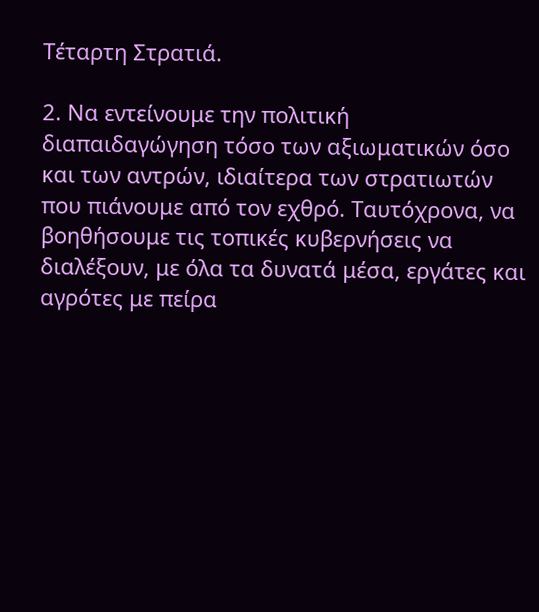Τέταρτη Στρατιά.

2. Να εντείνουμε την πολιτική διαπαιδαγώγηση τόσο των αξιωματικών όσο και των αντρών, ιδιαίτερα των στρατιωτών που πιάνουμε από τον εχθρό. Ταυτόχρονα, να βοηθήσουμε τις τοπικές κυβερνήσεις να διαλέξουν, με όλα τα δυνατά μέσα, εργάτες και αγρότες με πείρα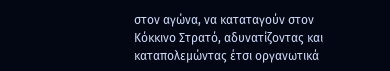στον αγώνα, να καταταγούν στον Κόκκινο Στρατό, αδυνατίζοντας και καταπολεμώντας έτσι οργανωτικά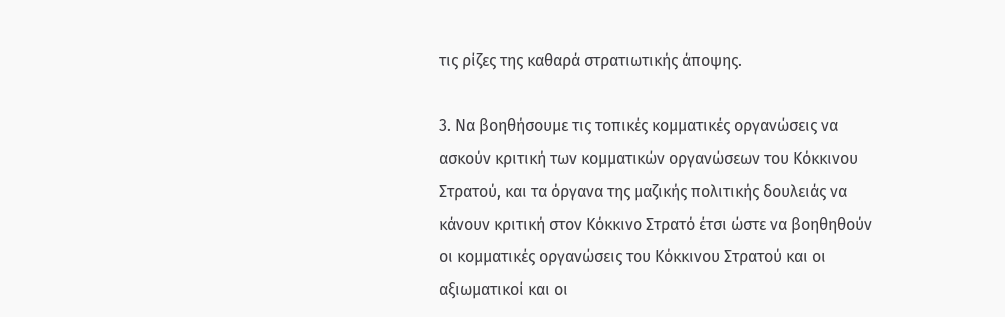τις ρίζες της καθαρά στρατιωτικής άποψης.

3. Να βοηθήσουμε τις τοπικές κομματικές οργανώσεις να ασκούν κριτική των κομματικών οργανώσεων του Κόκκινου Στρατού, και τα όργανα της μαζικής πολιτικής δουλειάς να κάνουν κριτική στον Κόκκινο Στρατό έτσι ώστε να βοηθηθούν οι κομματικές οργανώσεις του Κόκκινου Στρατού και οι αξιωματικοί και οι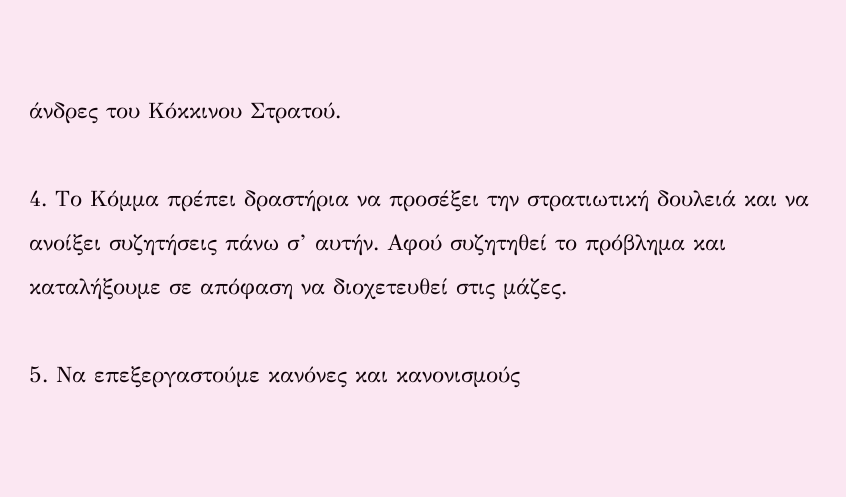άνδρες του Κόκκινου Στρατού.

4. Το Κόμμα πρέπει δραστήρια να προσέξει την στρατιωτική δουλειά και να ανοίξει συζητήσεις πάνω σ’ αυτήν. Αφού συζητηθεί το πρόβλημα και καταλήξουμε σε απόφαση να διοχετευθεί στις μάζες.

5. Να επεξεργαστούμε κανόνες και κανονισμούς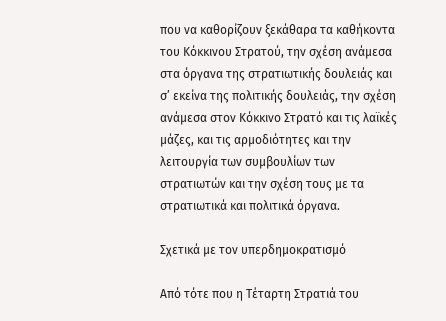που να καθορίζουν ξεκάθαρα τα καθήκοντα του Κόκκινου Στρατού, την σχέση ανάμεσα στα όργανα της στρατιωτικής δουλειάς και σ’ εκείνα της πολιτικής δουλειάς, την σχέση ανάμεσα στον Κόκκινο Στρατό και τις λαϊκές μάζες, και τις αρμοδιότητες και την λειτουργία των συμβουλίων των στρατιωτών και την σχέση τους με τα στρατιωτικά και πολιτικά όργανα.

Σχετικά με τον υπερδημοκρατισμό

Από τότε που η Τέταρτη Στρατιά του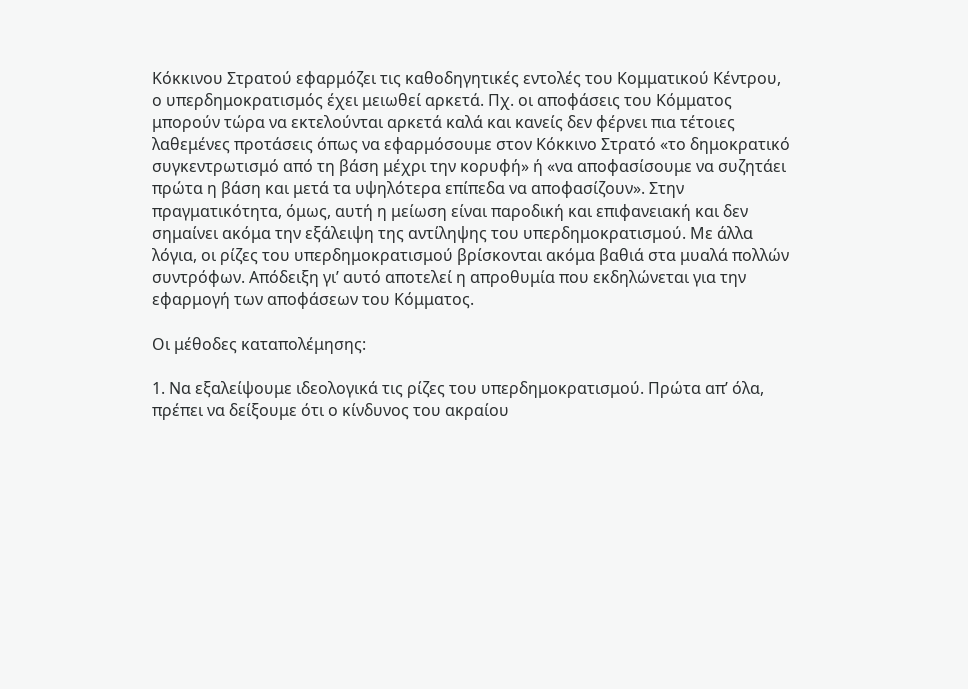Κόκκινου Στρατού εφαρμόζει τις καθοδηγητικές εντολές του Κομματικού Κέντρου, ο υπερδημοκρατισμός έχει μειωθεί αρκετά. Πχ. οι αποφάσεις του Κόμματος μπορούν τώρα να εκτελούνται αρκετά καλά και κανείς δεν φέρνει πια τέτοιες λαθεμένες προτάσεις όπως να εφαρμόσουμε στον Κόκκινο Στρατό «το δημοκρατικό συγκεντρωτισμό από τη βάση μέχρι την κορυφή» ή «να αποφασίσουμε να συζητάει πρώτα η βάση και μετά τα υψηλότερα επίπεδα να αποφασίζουν». Στην πραγματικότητα, όμως, αυτή η μείωση είναι παροδική και επιφανειακή και δεν σημαίνει ακόμα την εξάλειψη της αντίληψης του υπερδημοκρατισμού. Με άλλα λόγια, οι ρίζες του υπερδημοκρατισμού βρίσκονται ακόμα βαθιά στα μυαλά πολλών συντρόφων. Απόδειξη γι’ αυτό αποτελεί η απροθυμία που εκδηλώνεται για την εφαρμογή των αποφάσεων του Κόμματος.

Οι μέθοδες καταπολέμησης:

1. Να εξαλείψουμε ιδεολογικά τις ρίζες του υπερδημοκρατισμού. Πρώτα απ’ όλα, πρέπει να δείξουμε ότι ο κίνδυνος του ακραίου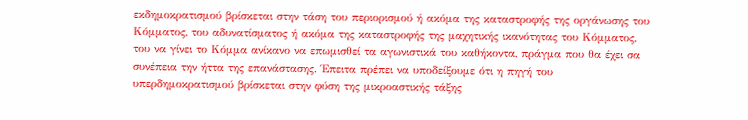εκδημοκρατισμού βρίσκεται στην τάση του περιορισμού ή ακόμα της καταστροφής της οργάνωσης του Κόμματος, του αδυνατίσματος ή ακόμα της καταστροφής της μαχητικής ικανότητας του Κόμματος, του να γίνει το Κόμμα ανίκανο να επωμισθεί τα αγωνιστικά του καθήκοντα, πράγμα που θα έχει σα συνέπεια την ήττα της επανάστασης. Έπειτα πρέπει να υποδείξουμε ότι η πηγή του υπερδημοκρατισμού βρίσκεται στην φύση της μικροαστικής τάξης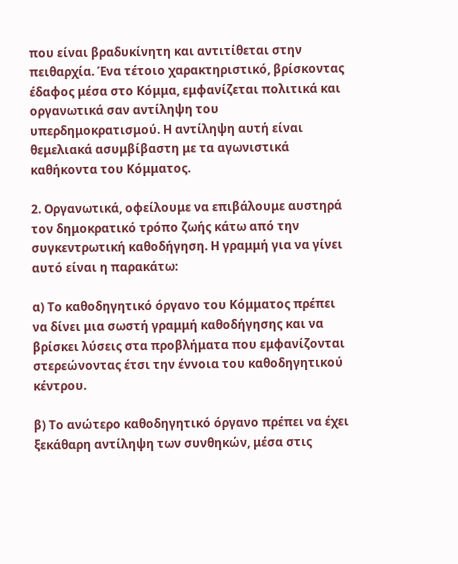που είναι βραδυκίνητη και αντιτίθεται στην πειθαρχία. Ένα τέτοιο χαρακτηριστικό, βρίσκοντας έδαφος μέσα στο Κόμμα, εμφανίζεται πολιτικά και οργανωτικά σαν αντίληψη του υπερδημοκρατισμού. Η αντίληψη αυτή είναι θεμελιακά ασυμβίβαστη με τα αγωνιστικά καθήκοντα του Κόμματος.

2. Οργανωτικά, οφείλουμε να επιβάλουμε αυστηρά τον δημοκρατικό τρόπο ζωής κάτω από την συγκεντρωτική καθοδήγηση. Η γραμμή για να γίνει αυτό είναι η παρακάτω:

α) Το καθοδηγητικό όργανο του Κόμματος πρέπει να δίνει μια σωστή γραμμή καθοδήγησης και να βρίσκει λύσεις στα προβλήματα που εμφανίζονται στερεώνοντας έτσι την έννοια του καθοδηγητικού κέντρου.

β) Το ανώτερο καθοδηγητικό όργανο πρέπει να έχει ξεκάθαρη αντίληψη των συνθηκών, μέσα στις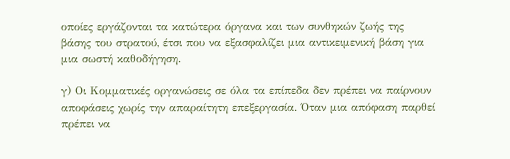οποίες εργάζονται τα κατώτερα όργανα και των συνθηκών ζωής της βάσης του στρατού, έτσι που να εξασφαλίζει μια αντικειμενική βάση για μια σωστή καθοδήγηση.

γ) Οι Κομματικές οργανώσεις σε όλα τα επίπεδα δεν πρέπει να παίρνουν αποφάσεις χωρίς την απαραίτητη επεξεργασία. Όταν μια απόφαση παρθεί πρέπει να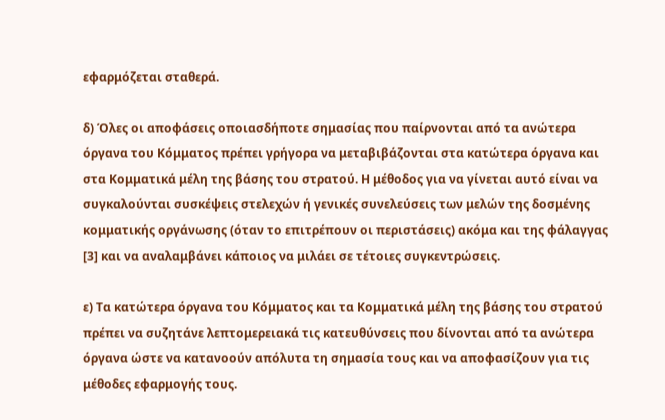εφαρμόζεται σταθερά.

δ) Όλες οι αποφάσεις οποιασδήποτε σημασίας που παίρνονται από τα ανώτερα όργανα του Κόμματος πρέπει γρήγορα να μεταβιβάζονται στα κατώτερα όργανα και στα Κομματικά μέλη της βάσης του στρατού. Η μέθοδος για να γίνεται αυτό είναι να συγκαλούνται συσκέψεις στελεχών ή γενικές συνελεύσεις των μελών της δοσμένης κομματικής οργάνωσης (όταν το επιτρέπουν οι περιστάσεις) ακόμα και της φάλαγγας [3] και να αναλαμβάνει κάποιος να μιλάει σε τέτοιες συγκεντρώσεις.

ε) Τα κατώτερα όργανα του Κόμματος και τα Κομματικά μέλη της βάσης του στρατού πρέπει να συζητάνε λεπτομερειακά τις κατευθύνσεις που δίνονται από τα ανώτερα όργανα ώστε να κατανοούν απόλυτα τη σημασία τους και να αποφασίζουν για τις μέθοδες εφαρμογής τους.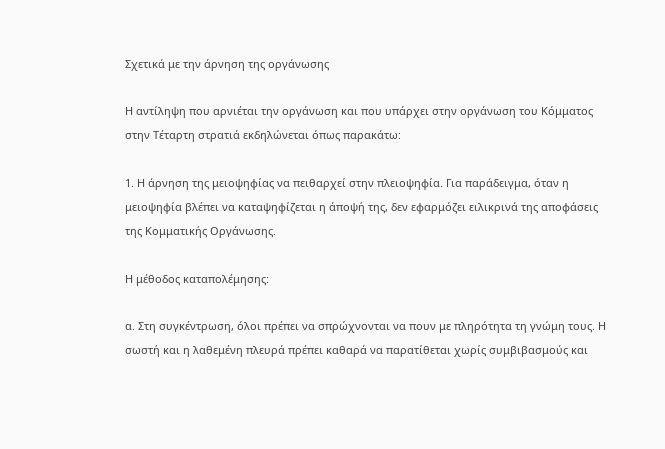Σχετικά με την άρνηση της οργάνωσης

Η αντίληψη που αρνιέται την οργάνωση και που υπάρχει στην οργάνωση του Κόμματος στην Τέταρτη στρατιά εκδηλώνεται όπως παρακάτω:

1. Η άρνηση της μειοψηφίας να πειθαρχεί στην πλειοψηφία. Για παράδειγμα, όταν η μειοψηφία βλέπει να καταψηφίζεται η άποψή της, δεν εφαρμόζει ειλικρινά της αποφάσεις της Κομματικής Οργάνωσης.

Η μέθοδος καταπολέμησης:

α. Στη συγκέντρωση, όλοι πρέπει να σπρώχνονται να πουν με πληρότητα τη γνώμη τους. Η σωστή και η λαθεμένη πλευρά πρέπει καθαρά να παρατίθεται χωρίς συμβιβασμούς και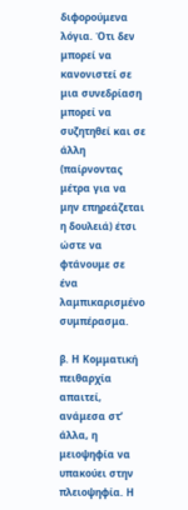διφορούμενα λόγια. Ότι δεν μπορεί να κανονιστεί σε μια συνεδρίαση μπορεί να συζητηθεί και σε άλλη (παίρνοντας μέτρα για να μην επηρεάζεται η δουλειά) έτσι ώστε να φτάνουμε σε ένα λαμπικαρισμένο συμπέρασμα.

β. Η Κομματική πειθαρχία απαιτεί, ανάμεσα στ’ άλλα, η μειοψηφία να υπακούει στην πλειοψηφία. Η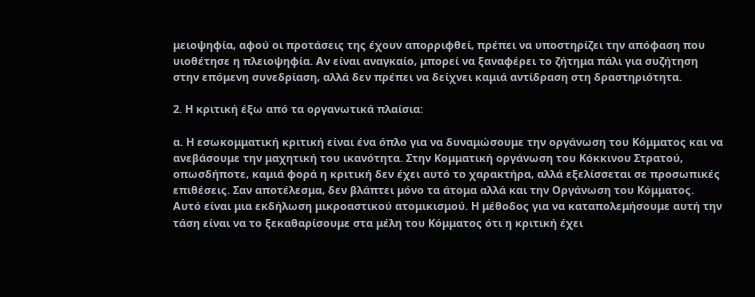μειοψηφία, αφού οι προτάσεις της έχουν απορριφθεί, πρέπει να υποστηρίζει την απόφαση που υιοθέτησε η πλειοψηφία. Αν είναι αναγκαίο, μπορεί να ξαναφέρει το ζήτημα πάλι για συζήτηση στην επόμενη συνεδρίαση, αλλά δεν πρέπει να δείχνει καμιά αντίδραση στη δραστηριότητα.

2. Η κριτική έξω από τα οργανωτικά πλαίσια:

α. Η εσωκομματική κριτική είναι ένα όπλο για να δυναμώσουμε την οργάνωση του Κόμματος και να ανεβάσουμε την μαχητική του ικανότητα. Στην Κομματική οργάνωση του Κόκκινου Στρατού, οπωσδήποτε, καμιά φορά η κριτική δεν έχει αυτό το χαρακτήρα, αλλά εξελίσσεται σε προσωπικές επιθέσεις. Σαν αποτέλεσμα, δεν βλάπτει μόνο τα άτομα αλλά και την Οργάνωση του Κόμματος. Αυτό είναι μια εκδήλωση μικροαστικού ατομικισμού. Η μέθοδος για να καταπολεμήσουμε αυτή την τάση είναι να το ξεκαθαρίσουμε στα μέλη του Κόμματος ότι η κριτική έχει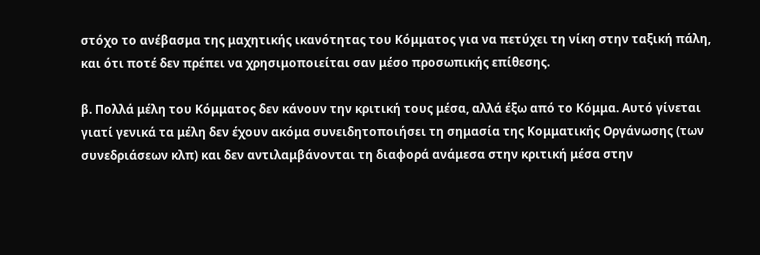στόχο το ανέβασμα της μαχητικής ικανότητας του Κόμματος για να πετύχει τη νίκη στην ταξική πάλη, και ότι ποτέ δεν πρέπει να χρησιμοποιείται σαν μέσο προσωπικής επίθεσης.

β. Πολλά μέλη του Κόμματος δεν κάνουν την κριτική τους μέσα, αλλά έξω από το Κόμμα. Αυτό γίνεται γιατί γενικά τα μέλη δεν έχουν ακόμα συνειδητοποιήσει τη σημασία της Κομματικής Οργάνωσης (των συνεδριάσεων κλπ) και δεν αντιλαμβάνονται τη διαφορά ανάμεσα στην κριτική μέσα στην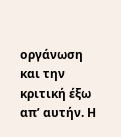οργάνωση και την κριτική έξω απ’ αυτήν. Η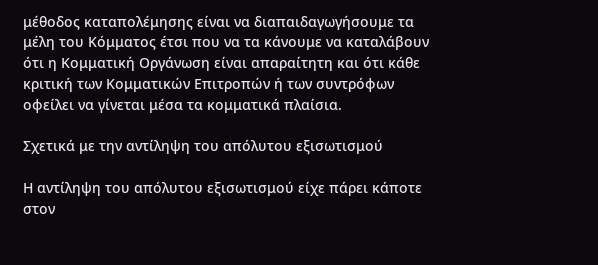μέθοδος καταπολέμησης είναι να διαπαιδαγωγήσουμε τα μέλη του Κόμματος έτσι που να τα κάνουμε να καταλάβουν ότι η Κομματική Οργάνωση είναι απαραίτητη και ότι κάθε κριτική των Κομματικών Επιτροπών ή των συντρόφων οφείλει να γίνεται μέσα τα κομματικά πλαίσια.

Σχετικά με την αντίληψη του απόλυτου εξισωτισμού

Η αντίληψη του απόλυτου εξισωτισμού είχε πάρει κάποτε στον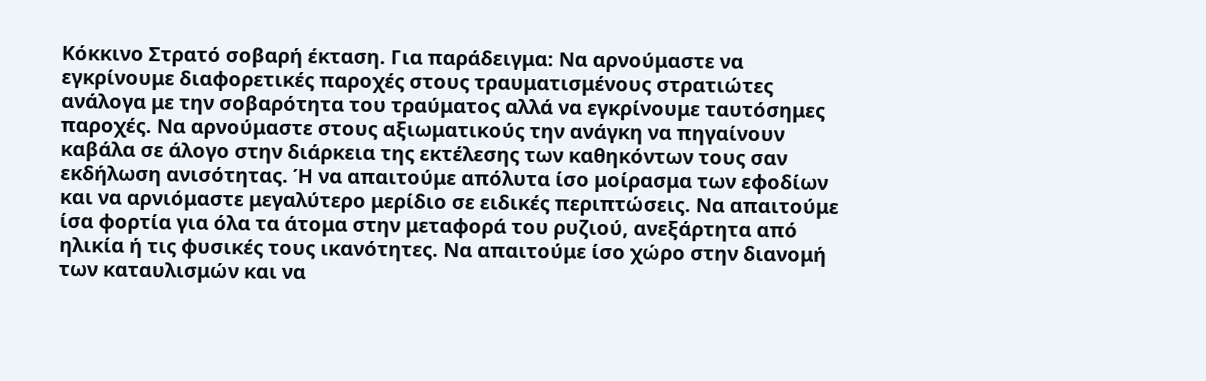Κόκκινο Στρατό σοβαρή έκταση. Για παράδειγμα: Να αρνούμαστε να εγκρίνουμε διαφορετικές παροχές στους τραυματισμένους στρατιώτες ανάλογα με την σοβαρότητα του τραύματος αλλά να εγκρίνουμε ταυτόσημες παροχές. Να αρνούμαστε στους αξιωματικούς την ανάγκη να πηγαίνουν καβάλα σε άλογο στην διάρκεια της εκτέλεσης των καθηκόντων τους σαν εκδήλωση ανισότητας. Ή να απαιτούμε απόλυτα ίσο μοίρασμα των εφοδίων και να αρνιόμαστε μεγαλύτερο μερίδιο σε ειδικές περιπτώσεις. Να απαιτούμε ίσα φορτία για όλα τα άτομα στην μεταφορά του ρυζιού, ανεξάρτητα από ηλικία ή τις φυσικές τους ικανότητες. Να απαιτούμε ίσο χώρο στην διανομή των καταυλισμών και να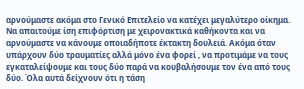αρνούμαστε ακόμα στο Γενικό Επιτελείο να κατέχει μεγαλύτερο οίκημα. Να απαιτούμε ίση επιφόρτιση με χειρονακτικά καθήκοντα και να αρνούμαστε να κάνουμε οποιαδήποτε έκτακτη δουλειά. Ακόμα όταν υπάρχουν δύο τραυματίες αλλά μόνο ένα φορεί , να προτιμάμε να τους εγκαταλείψουμε και τους δύο παρά να κουβαλήσουμε τον ένα από τους δύο. Όλα αυτά δείχνουν ότι η τάση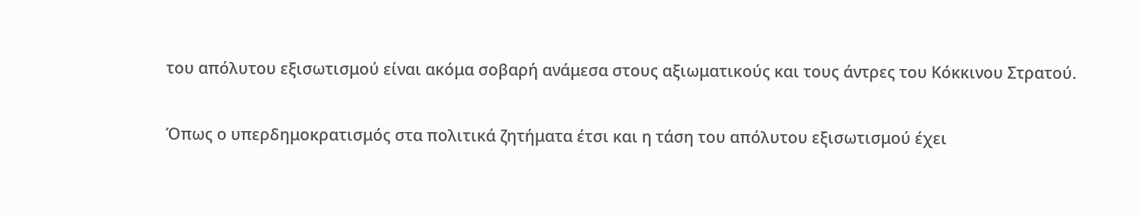του απόλυτου εξισωτισμού είναι ακόμα σοβαρή ανάμεσα στους αξιωματικούς και τους άντρες του Κόκκινου Στρατού.

Όπως ο υπερδημοκρατισμός στα πολιτικά ζητήματα έτσι και η τάση του απόλυτου εξισωτισμού έχει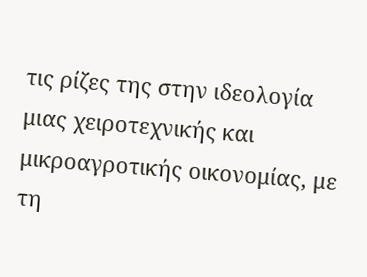τις ρίζες της στην ιδεολογία μιας χειροτεχνικής και μικροαγροτικής οικονομίας, με τη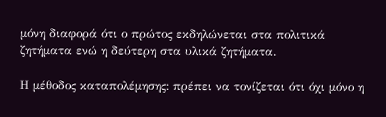μόνη διαφορά ότι ο πρώτος εκδηλώνεται στα πολιτικά ζητήματα ενώ η δεύτερη στα υλικά ζητήματα.

Η μέθοδος καταπολέμησης: πρέπει να τονίζεται ότι όχι μόνο η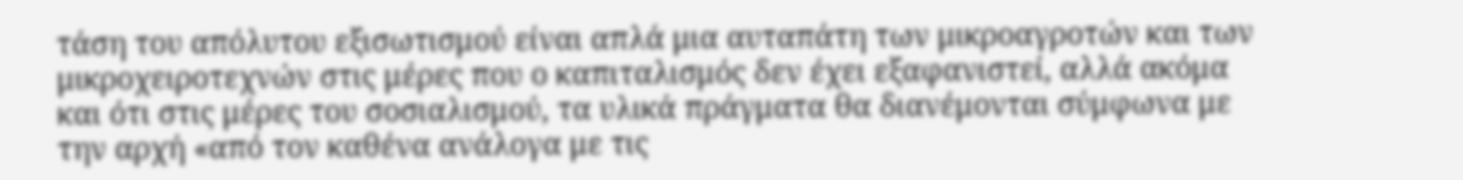τάση του απόλυτου εξισωτισμού είναι απλά μια αυταπάτη των μικροαγροτών και των μικροχειροτεχνών στις μέρες που ο καπιταλισμός δεν έχει εξαφανιστεί, αλλά ακόμα και ότι στις μέρες του σοσιαλισμού, τα υλικά πράγματα θα διανέμονται σύμφωνα με την αρχή «από τον καθένα ανάλογα με τις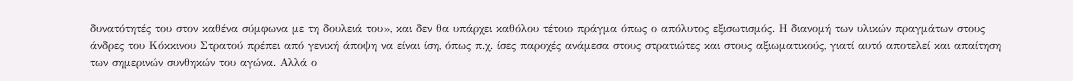δυνατότητές του στον καθένα σύμφωνα με τη δουλειά του», και δεν θα υπάρχει καθόλου τέτοιο πράγμα όπως ο απόλυτος εξισωτισμός. Η διανομή των υλικών πραγμάτων στους άνδρες του Κόκκινου Στρατού πρέπει από γενική άποψη να είναι ίση, όπως π.χ. ίσες παροχές ανάμεσα στους στρατιώτες και στους αξιωματικούς, γιατί αυτό αποτελεί και απαίτηση των σημερινών συνθηκών του αγώνα. Αλλά ο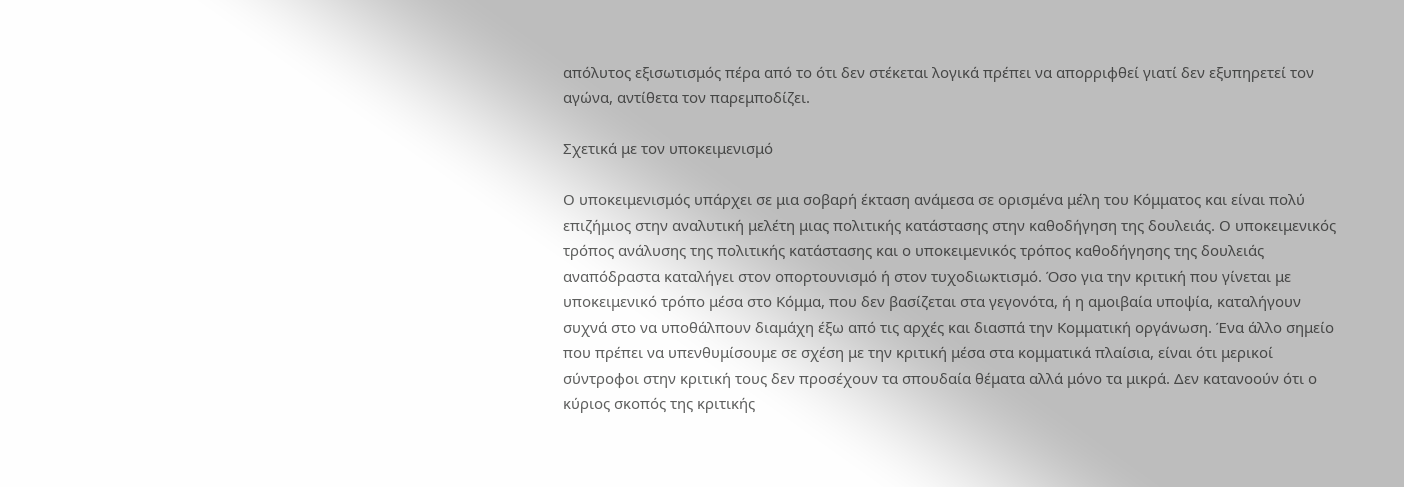απόλυτος εξισωτισμός πέρα από το ότι δεν στέκεται λογικά πρέπει να απορριφθεί γιατί δεν εξυπηρετεί τον αγώνα, αντίθετα τον παρεμποδίζει.

Σχετικά με τον υποκειμενισμό

Ο υποκειμενισμός υπάρχει σε μια σοβαρή έκταση ανάμεσα σε ορισμένα μέλη του Κόμματος και είναι πολύ επιζήμιος στην αναλυτική μελέτη μιας πολιτικής κατάστασης στην καθοδήγηση της δουλειάς. Ο υποκειμενικός τρόπος ανάλυσης της πολιτικής κατάστασης και ο υποκειμενικός τρόπος καθοδήγησης της δουλειάς αναπόδραστα καταλήγει στον οπορτουνισμό ή στον τυχοδιωκτισμό. Όσο για την κριτική που γίνεται με υποκειμενικό τρόπο μέσα στο Κόμμα, που δεν βασίζεται στα γεγονότα, ή η αμοιβαία υποψία, καταλήγουν συχνά στο να υποθάλπουν διαμάχη έξω από τις αρχές και διασπά την Κομματική οργάνωση. Ένα άλλο σημείο που πρέπει να υπενθυμίσουμε σε σχέση με την κριτική μέσα στα κομματικά πλαίσια, είναι ότι μερικοί σύντροφοι στην κριτική τους δεν προσέχουν τα σπουδαία θέματα αλλά μόνο τα μικρά. Δεν κατανοούν ότι ο κύριος σκοπός της κριτικής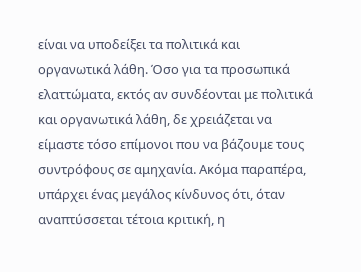είναι να υποδείξει τα πολιτικά και οργανωτικά λάθη. Όσο για τα προσωπικά ελαττώματα, εκτός αν συνδέονται με πολιτικά και οργανωτικά λάθη, δε χρειάζεται να είμαστε τόσο επίμονοι που να βάζουμε τους συντρόφους σε αμηχανία. Ακόμα παραπέρα, υπάρχει ένας μεγάλος κίνδυνος ότι, όταν αναπτύσσεται τέτοια κριτική, η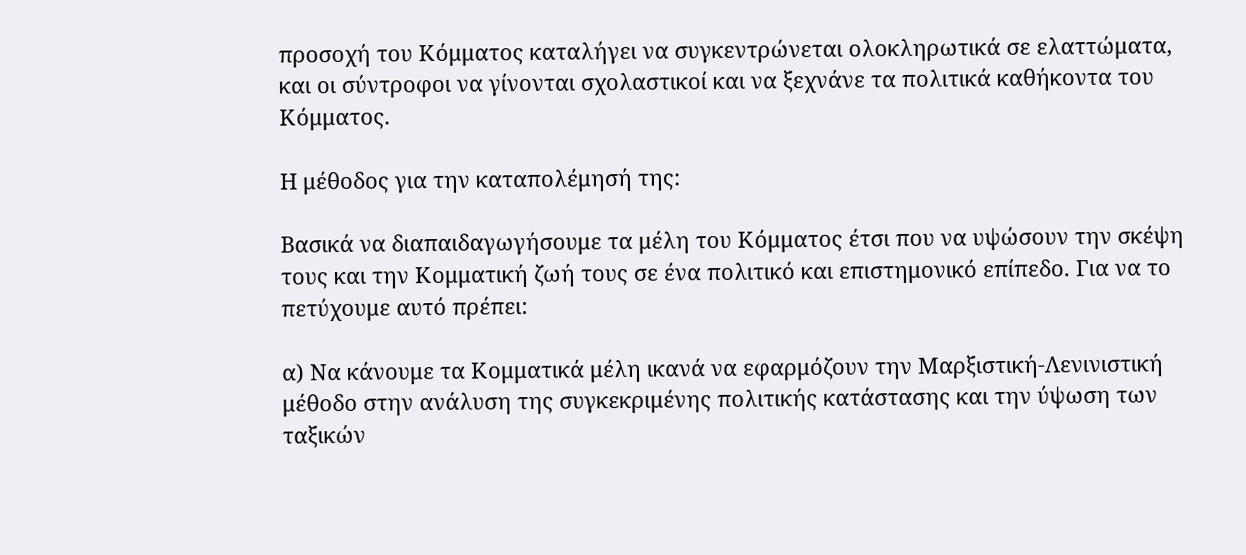προσοχή του Κόμματος καταλήγει να συγκεντρώνεται ολοκληρωτικά σε ελαττώματα, και οι σύντροφοι να γίνονται σχολαστικοί και να ξεχνάνε τα πολιτικά καθήκοντα του Κόμματος.

Η μέθοδος για την καταπολέμησή της:

Βασικά να διαπαιδαγωγήσουμε τα μέλη του Κόμματος έτσι που να υψώσουν την σκέψη τους και την Κομματική ζωή τους σε ένα πολιτικό και επιστημονικό επίπεδο. Για να το πετύχουμε αυτό πρέπει:

α) Να κάνουμε τα Κομματικά μέλη ικανά να εφαρμόζουν την Μαρξιστική-Λενινιστική μέθοδο στην ανάλυση της συγκεκριμένης πολιτικής κατάστασης και την ύψωση των ταξικών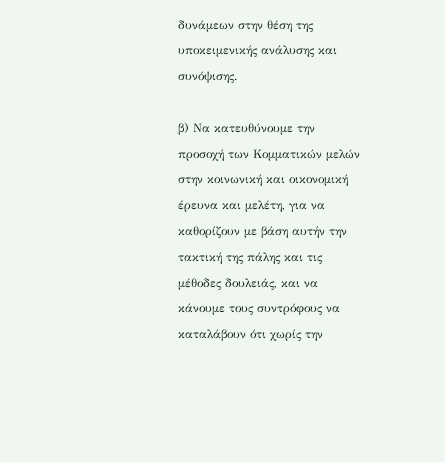δυνάμεων στην θέση της υποκειμενικής ανάλυσης και συνόψισης.

β) Να κατευθύνουμε την προσοχή των Κομματικών μελών στην κοινωνική και οικονομική έρευνα και μελέτη, για να καθορίζουν με βάση αυτήν την τακτική της πάλης και τις μέθοδες δουλειάς, και να κάνουμε τους συντρόφους να καταλάβουν ότι χωρίς την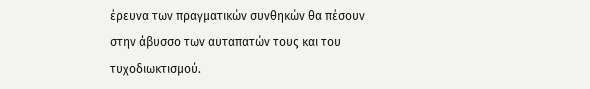έρευνα των πραγματικών συνθηκών θα πέσουν στην άβυσσο των αυταπατών τους και του τυχοδιωκτισμού.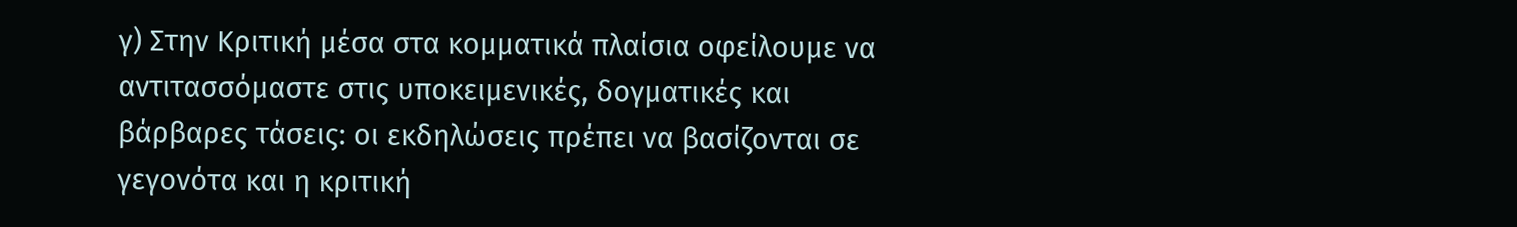γ) Στην Κριτική μέσα στα κομματικά πλαίσια οφείλουμε να αντιτασσόμαστε στις υποκειμενικές, δογματικές και βάρβαρες τάσεις: οι εκδηλώσεις πρέπει να βασίζονται σε γεγονότα και η κριτική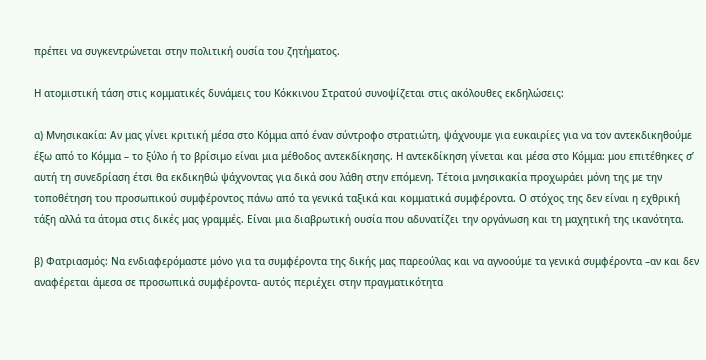πρέπει να συγκεντρώνεται στην πολιτική ουσία του ζητήματος.

Η ατομιστική τάση στις κομματικές δυνάμεις του Κόκκινου Στρατού συνοψίζεται στις ακόλουθες εκδηλώσεις:

α) Μνησικακία: Αν μας γίνει κριτική μέσα στο Κόμμα από έναν σύντροφο στρατιώτη, ψάχνουμε για ευκαιρίες για να τον αντεκδικηθούμε έξω από το Κόμμα – το ξύλο ή το βρίσιμο είναι μια μέθοδος αντεκδίκησης. Η αντεκδίκηση γίνεται και μέσα στο Κόμμα: μου επιτέθηκες σ’ αυτή τη συνεδρίαση έτσι θα εκδικηθώ ψάχνοντας για δικά σου λάθη στην επόμενη. Τέτοια μνησικακία προχωράει μόνη της με την τοποθέτηση του προσωπικού συμφέροντος πάνω από τα γενικά ταξικά και κομματικά συμφέροντα. Ο στόχος της δεν είναι η εχθρική τάξη αλλά τα άτομα στις δικές μας γραμμές. Είναι μια διαβρωτική ουσία που αδυνατίζει την οργάνωση και τη μαχητική της ικανότητα.

β) Φατριασμός: Να ενδιαφερόμαστε μόνο για τα συμφέροντα της δικής μας παρεούλας και να αγνοούμε τα γενικά συμφέροντα –αν και δεν αναφέρεται άμεσα σε προσωπικά συμφέροντα- αυτός περιέχει στην πραγματικότητα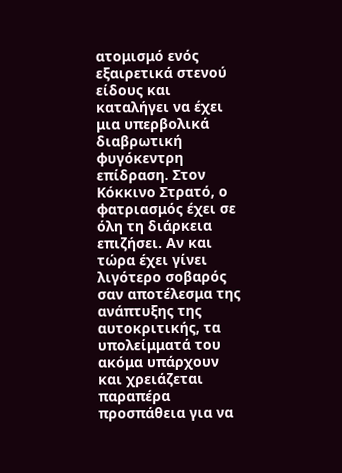ατομισμό ενός εξαιρετικά στενού είδους και καταλήγει να έχει μια υπερβολικά διαβρωτική φυγόκεντρη επίδραση. Στον Κόκκινο Στρατό, ο φατριασμός έχει σε όλη τη διάρκεια επιζήσει. Αν και τώρα έχει γίνει λιγότερο σοβαρός σαν αποτέλεσμα της ανάπτυξης της αυτοκριτικής, τα υπολείμματά του ακόμα υπάρχουν και χρειάζεται παραπέρα προσπάθεια για να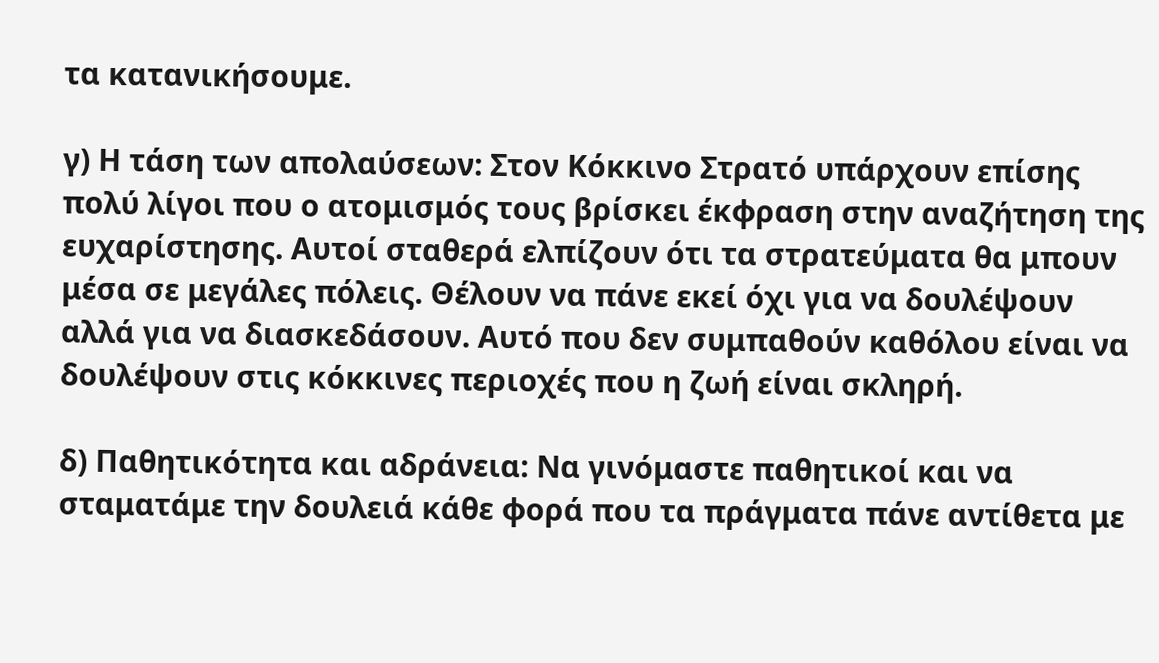τα κατανικήσουμε.

γ) Η τάση των απολαύσεων: Στον Κόκκινο Στρατό υπάρχουν επίσης πολύ λίγοι που ο ατομισμός τους βρίσκει έκφραση στην αναζήτηση της ευχαρίστησης. Αυτοί σταθερά ελπίζουν ότι τα στρατεύματα θα μπουν μέσα σε μεγάλες πόλεις. Θέλουν να πάνε εκεί όχι για να δουλέψουν αλλά για να διασκεδάσουν. Αυτό που δεν συμπαθούν καθόλου είναι να δουλέψουν στις κόκκινες περιοχές που η ζωή είναι σκληρή.

δ) Παθητικότητα και αδράνεια: Να γινόμαστε παθητικοί και να σταματάμε την δουλειά κάθε φορά που τα πράγματα πάνε αντίθετα με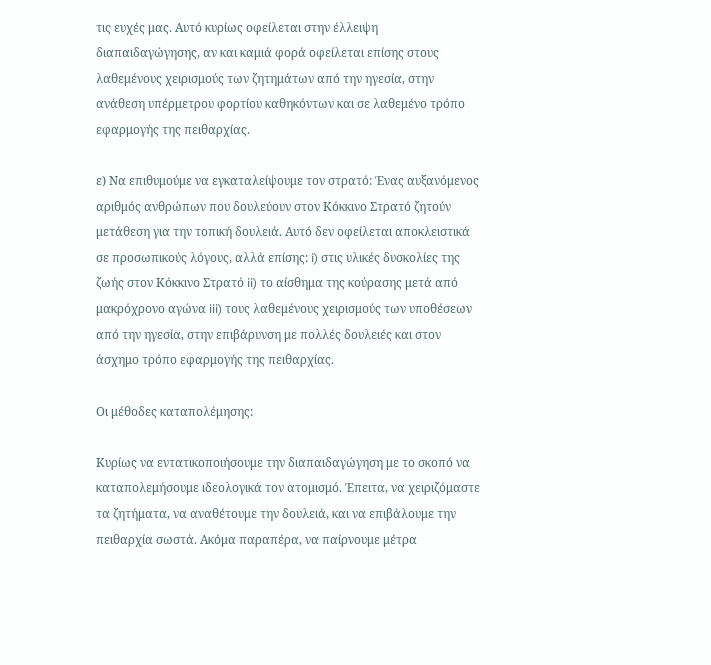τις ευχές μας. Αυτό κυρίως οφείλεται στην έλλειψη διαπαιδαγώγησης, αν και καμιά φορά οφείλεται επίσης στους λαθεμένους χειρισμούς των ζητημάτων από την ηγεσία, στην ανάθεση υπέρμετρου φορτίου καθηκόντων και σε λαθεμένο τρόπο εφαρμογής της πειθαρχίας.

ε) Να επιθυμούμε να εγκαταλείψουμε τον στρατό: Ένας αυξανόμενος αριθμός ανθρώπων που δουλεύουν στον Κόκκινο Στρατό ζητούν μετάθεση για την τοπική δουλειά. Αυτό δεν οφείλεται αποκλειστικά σε προσωπικούς λόγους, αλλά επίσης: i) στις υλικές δυσκολίες της ζωής στον Κόκκινο Στρατό ii) το αίσθημα της κούρασης μετά από μακρόχρονο αγώνα iii) τους λαθεμένους χειρισμούς των υποθέσεων από την ηγεσία, στην επιβάρυνση με πολλές δουλειές και στον άσχημο τρόπο εφαρμογής της πειθαρχίας.

Οι μέθοδες καταπολέμησης:

Κυρίως να εντατικοποιήσουμε την διαπαιδαγώγηση με το σκοπό να καταπολεμήσουμε ιδεολογικά τον ατομισμό. Έπειτα, να χειριζόμαστε τα ζητήματα, να αναθέτουμε την δουλειά, και να επιβάλουμε την πειθαρχία σωστά. Ακόμα παραπέρα, να παίρνουμε μέτρα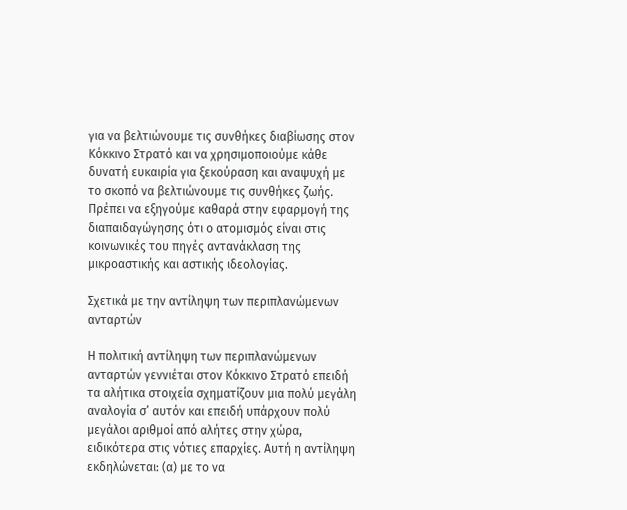για να βελτιώνουμε τις συνθήκες διαβίωσης στον Κόκκινο Στρατό και να χρησιμοποιούμε κάθε δυνατή ευκαιρία για ξεκούραση και αναψυχή με το σκοπό να βελτιώνουμε τις συνθήκες ζωής. Πρέπει να εξηγούμε καθαρά στην εφαρμογή της διαπαιδαγώγησης ότι ο ατομισμός είναι στις κοινωνικές του πηγές αντανάκλαση της μικροαστικής και αστικής ιδεολογίας.

Σχετικά με την αντίληψη των περιπλανώμενων ανταρτών

Η πολιτική αντίληψη των περιπλανώμενων ανταρτών γεννιέται στον Κόκκινο Στρατό επειδή τα αλήτικα στοιχεία σχηματίζουν μια πολύ μεγάλη αναλογία σ’ αυτόν και επειδή υπάρχουν πολύ μεγάλοι αριθμοί από αλήτες στην χώρα, ειδικότερα στις νότιες επαρχίες. Αυτή η αντίληψη εκδηλώνεται: (α) με το να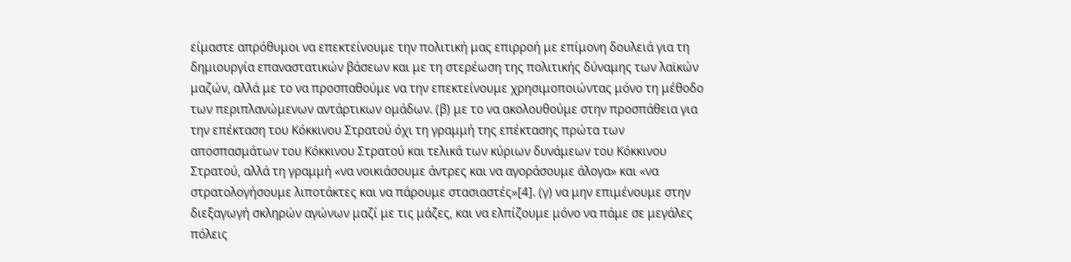είμαστε απρόθυμοι να επεκτείνουμε την πολιτική μας επιρροή με επίμονη δουλειά για τη δημιουργία επαναστατικών βάσεων και με τη στερέωση της πολιτικής δύναμης των λαϊκών μαζών, αλλά με το να προσπαθούμε να την επεκτείνουμε χρησιμοποιώντας μόνο τη μέθοδο των περιπλανώμενων αντάρτικων ομάδων. (β) με το να ακολουθούμε στην προσπάθεια για την επέκταση του Κόκκινου Στρατού όχι τη γραμμή της επέκτασης πρώτα των αποσπασμάτων του Κόκκινου Στρατού και τελικά των κύριων δυνάμεων του Κόκκινου Στρατού, αλλά τη γραμμή «να νοικιάσουμε άντρες και να αγοράσουμε άλογα» και «να στρατολογήσουμε λιποτάκτες και να πάρουμε στασιαστές»[4]. (γ) να μην επιμένουμε στην διεξαγωγή σκληρών αγώνων μαζί με τις μάζες, και να ελπίζουμε μόνο να πάμε σε μεγάλες πόλεις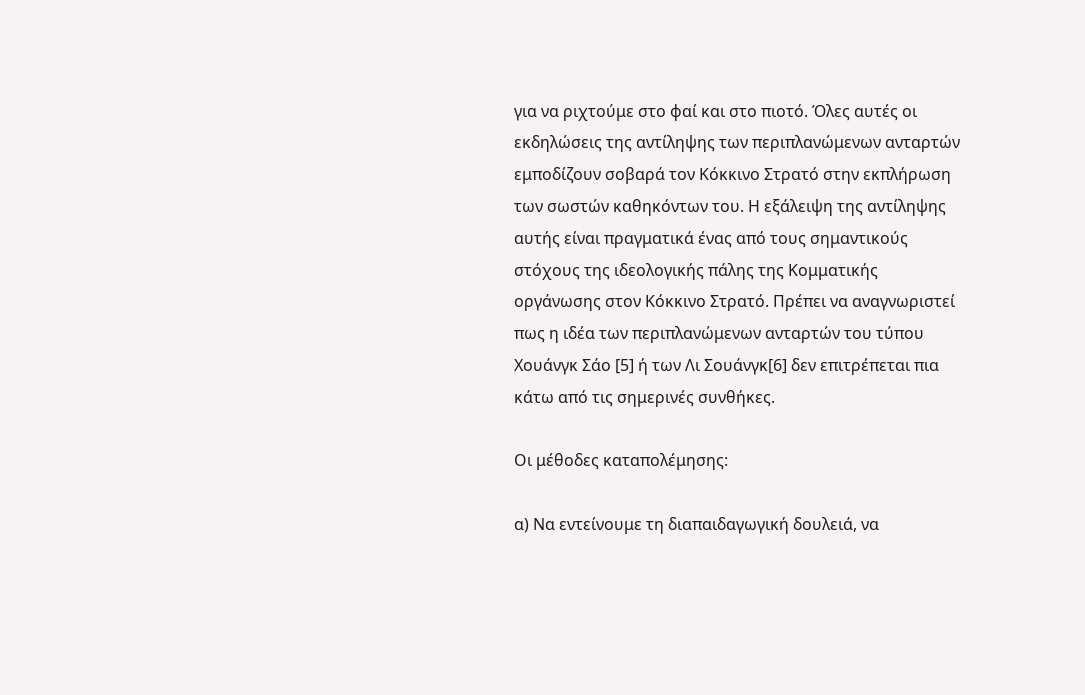για να ριχτούμε στο φαί και στο πιοτό. Όλες αυτές οι εκδηλώσεις της αντίληψης των περιπλανώμενων ανταρτών εμποδίζουν σοβαρά τον Κόκκινο Στρατό στην εκπλήρωση των σωστών καθηκόντων του. Η εξάλειψη της αντίληψης αυτής είναι πραγματικά ένας από τους σημαντικούς στόχους της ιδεολογικής πάλης της Κομματικής οργάνωσης στον Κόκκινο Στρατό. Πρέπει να αναγνωριστεί πως η ιδέα των περιπλανώμενων ανταρτών του τύπου Χουάνγκ Σάο [5] ή των Λι Σουάνγκ[6] δεν επιτρέπεται πια κάτω από τις σημερινές συνθήκες.

Οι μέθοδες καταπολέμησης:

α) Να εντείνουμε τη διαπαιδαγωγική δουλειά, να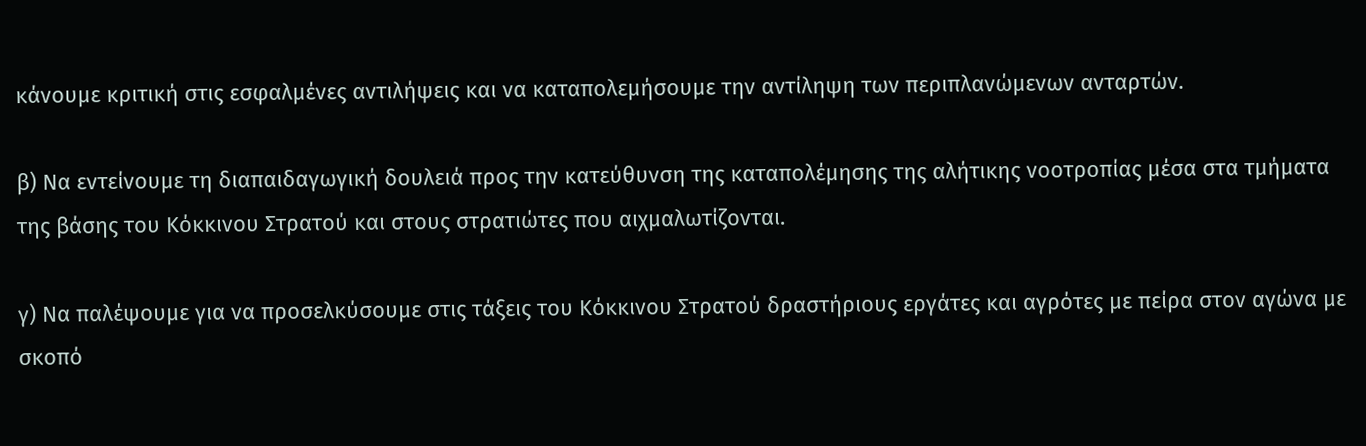κάνουμε κριτική στις εσφαλμένες αντιλήψεις και να καταπολεμήσουμε την αντίληψη των περιπλανώμενων ανταρτών.

β) Να εντείνουμε τη διαπαιδαγωγική δουλειά προς την κατεύθυνση της καταπολέμησης της αλήτικης νοοτροπίας μέσα στα τμήματα της βάσης του Κόκκινου Στρατού και στους στρατιώτες που αιχμαλωτίζονται.

γ) Να παλέψουμε για να προσελκύσουμε στις τάξεις του Κόκκινου Στρατού δραστήριους εργάτες και αγρότες με πείρα στον αγώνα με σκοπό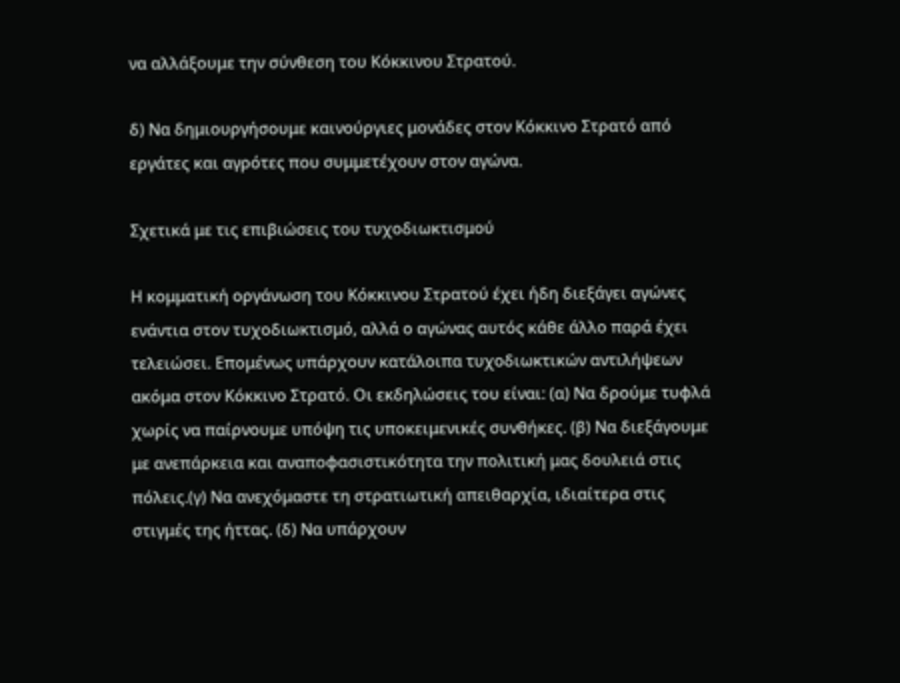να αλλάξουμε την σύνθεση του Κόκκινου Στρατού.

δ) Να δημιουργήσουμε καινούργιες μονάδες στον Κόκκινο Στρατό από εργάτες και αγρότες που συμμετέχουν στον αγώνα.

Σχετικά με τις επιβιώσεις του τυχοδιωκτισμού

Η κομματική οργάνωση του Κόκκινου Στρατού έχει ήδη διεξάγει αγώνες ενάντια στον τυχοδιωκτισμό, αλλά ο αγώνας αυτός κάθε άλλο παρά έχει τελειώσει. Επομένως υπάρχουν κατάλοιπα τυχοδιωκτικών αντιλήψεων ακόμα στον Κόκκινο Στρατό. Οι εκδηλώσεις του είναι: (α) Να δρούμε τυφλά χωρίς να παίρνουμε υπόψη τις υποκειμενικές συνθήκες. (β) Να διεξάγουμε με ανεπάρκεια και αναποφασιστικότητα την πολιτική μας δουλειά στις πόλεις.(γ) Να ανεχόμαστε τη στρατιωτική απειθαρχία, ιδιαίτερα στις στιγμές της ήττας. (δ) Να υπάρχουν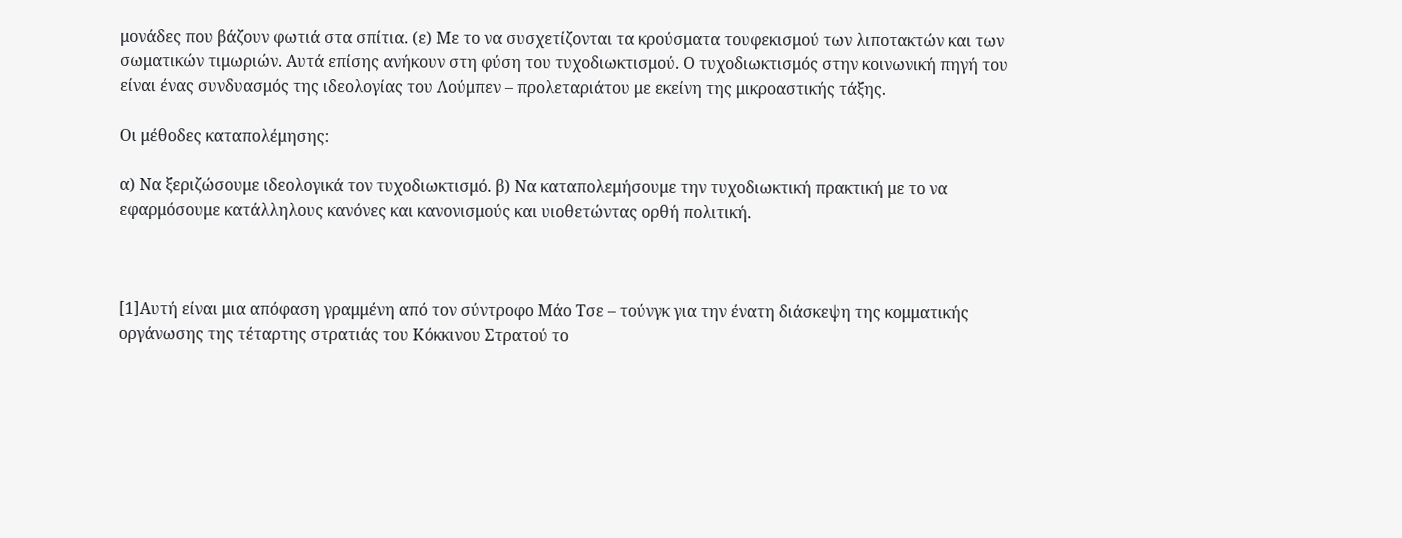μονάδες που βάζουν φωτιά στα σπίτια. (ε) Με το να συσχετίζονται τα κρούσματα τουφεκισμού των λιποτακτών και των σωματικών τιμωριών. Αυτά επίσης ανήκουν στη φύση του τυχοδιωκτισμού. Ο τυχοδιωκτισμός στην κοινωνική πηγή του είναι ένας συνδυασμός της ιδεολογίας του Λούμπεν – προλεταριάτου με εκείνη της μικροαστικής τάξης.

Οι μέθοδες καταπολέμησης:

α) Να ξεριζώσουμε ιδεολογικά τον τυχοδιωκτισμό. β) Να καταπολεμήσουμε την τυχοδιωκτική πρακτική με το να εφαρμόσουμε κατάλληλους κανόνες και κανονισμούς και υιοθετώντας ορθή πολιτική.



[1]Αυτή είναι μια απόφαση γραμμένη από τον σύντροφο Μάο Τσε – τούνγκ για την ένατη διάσκεψη της κομματικής οργάνωσης της τέταρτης στρατιάς του Κόκκινου Στρατού το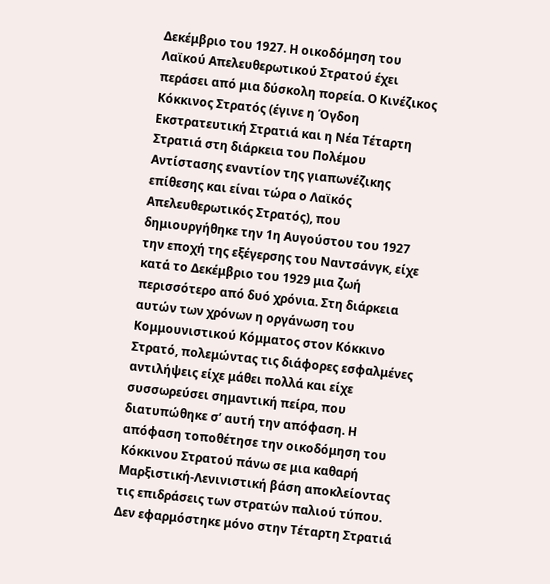Δεκέμβριο του 1927. Η οικοδόμηση του Λαϊκού Απελευθερωτικού Στρατού έχει περάσει από μια δύσκολη πορεία. Ο Κινέζικος Κόκκινος Στρατός (έγινε η Όγδοη Εκστρατευτική Στρατιά και η Νέα Τέταρτη Στρατιά στη διάρκεια του Πολέμου Αντίστασης εναντίον της γιαπωνέζικης επίθεσης και είναι τώρα ο Λαϊκός Απελευθερωτικός Στρατός), που δημιουργήθηκε την 1η Αυγούστου του 1927 την εποχή της εξέγερσης του Ναντσάνγκ, είχε κατά το Δεκέμβριο του 1929 μια ζωή περισσότερο από δυό χρόνια. Στη διάρκεια αυτών των χρόνων η οργάνωση του Κομμουνιστικού Κόμματος στον Κόκκινο Στρατό, πολεμώντας τις διάφορες εσφαλμένες αντιλήψεις είχε μάθει πολλά και είχε συσσωρεύσει σημαντική πείρα, που διατυπώθηκε σ’ αυτή την απόφαση. Η απόφαση τοποθέτησε την οικοδόμηση του Κόκκινου Στρατού πάνω σε μια καθαρή Μαρξιστική-Λενινιστική βάση αποκλείοντας τις επιδράσεις των στρατών παλιού τύπου. Δεν εφαρμόστηκε μόνο στην Τέταρτη Στρατιά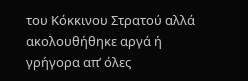του Κόκκινου Στρατού αλλά ακολουθήθηκε αργά ή γρήγορα απ’ όλες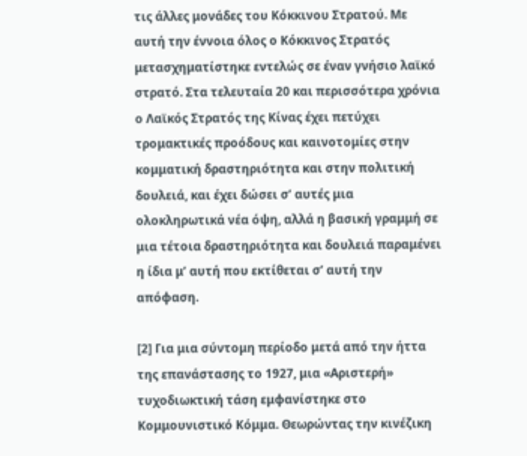τις άλλες μονάδες του Κόκκινου Στρατού. Με αυτή την έννοια όλος ο Κόκκινος Στρατός μετασχηματίστηκε εντελώς σε έναν γνήσιο λαϊκό στρατό. Στα τελευταία 20 και περισσότερα χρόνια ο Λαϊκός Στρατός της Κίνας έχει πετύχει τρομακτικές προόδους και καινοτομίες στην κομματική δραστηριότητα και στην πολιτική δουλειά, και έχει δώσει σ’ αυτές μια ολοκληρωτικά νέα όψη, αλλά η βασική γραμμή σε μια τέτοια δραστηριότητα και δουλειά παραμένει η ίδια μ’ αυτή που εκτίθεται σ’ αυτή την απόφαση.

[2] Για μια σύντομη περίοδο μετά από την ήττα της επανάστασης το 1927, μια «Αριστερή» τυχοδιωκτική τάση εμφανίστηκε στο Κομμουνιστικό Κόμμα. Θεωρώντας την κινέζικη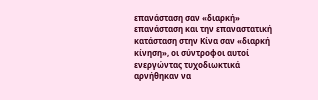επανάσταση σαν «διαρκή» επανάσταση και την επαναστατική κατάσταση στην Κίνα σαν «διαρκή κίνηση», οι σύντροφοι αυτοί ενεργώντας τυχοδιωκτικά αρνήθηκαν να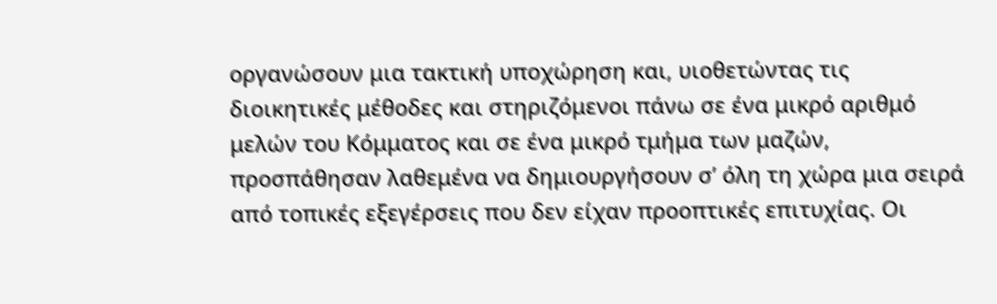οργανώσουν μια τακτική υποχώρηση και, υιοθετώντας τις διοικητικές μέθοδες και στηριζόμενοι πάνω σε ένα μικρό αριθμό μελών του Κόμματος και σε ένα μικρό τμήμα των μαζών, προσπάθησαν λαθεμένα να δημιουργήσουν σ’ όλη τη χώρα μια σειρά από τοπικές εξεγέρσεις που δεν είχαν προοπτικές επιτυχίας. Οι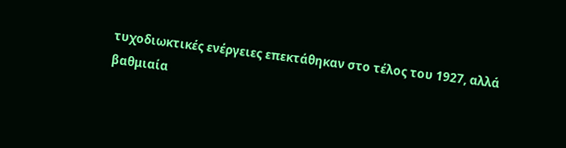τυχοδιωκτικές ενέργειες επεκτάθηκαν στο τέλος του 1927, αλλά βαθμιαία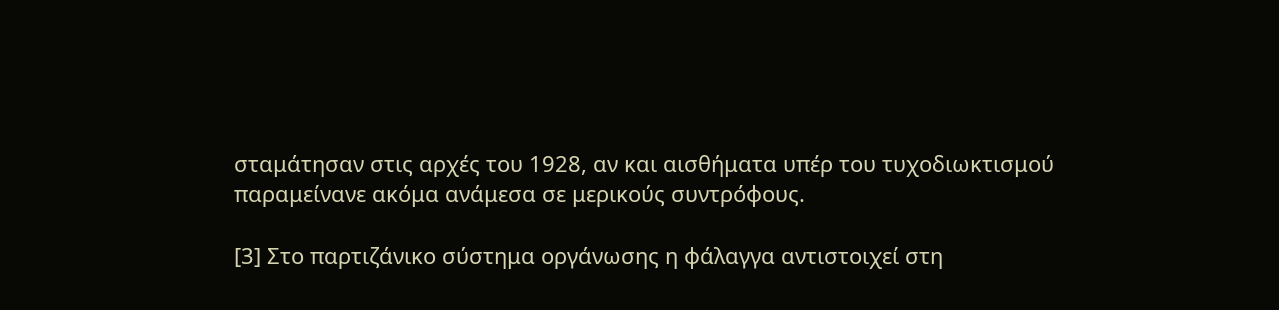σταμάτησαν στις αρχές του 1928, αν και αισθήματα υπέρ του τυχοδιωκτισμού παραμείνανε ακόμα ανάμεσα σε μερικούς συντρόφους.

[3] Στο παρτιζάνικο σύστημα οργάνωσης η φάλαγγα αντιστοιχεί στη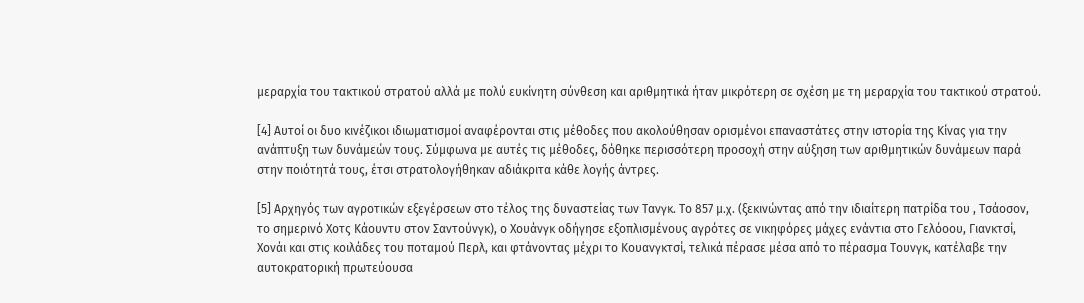μεραρχία του τακτικού στρατού αλλά με πολύ ευκίνητη σύνθεση και αριθμητικά ήταν μικρότερη σε σχέση με τη μεραρχία του τακτικού στρατού.

[4] Αυτοί οι δυο κινέζικοι ιδιωματισμοί αναφέρονται στις μέθοδες που ακολούθησαν ορισμένοι επαναστάτες στην ιστορία της Κίνας για την ανάπτυξη των δυνάμεών τους. Σύμφωνα με αυτές τις μέθοδες, δόθηκε περισσότερη προσοχή στην αύξηση των αριθμητικών δυνάμεων παρά στην ποιότητά τους, έτσι στρατολογήθηκαν αδιάκριτα κάθε λογής άντρες.

[5] Αρχηγός των αγροτικών εξεγέρσεων στο τέλος της δυναστείας των Τανγκ. Το 857 μ.χ. (ξεκινώντας από την ιδιαίτερη πατρίδα του , Τσάοσον, το σημερινό Χοτς Κάουντυ στον Σαντούνγκ), ο Χουάνγκ οδήγησε εξοπλισμένους αγρότες σε νικηφόρες μάχες ενάντια στο Γελόοου, Γιανκτσί, Χονάι και στις κοιλάδες του ποταμού Περλ, και φτάνοντας μέχρι το Κουανγκτσί, τελικά πέρασε μέσα από το πέρασμα Τουνγκ, κατέλαβε την αυτοκρατορική πρωτεύουσα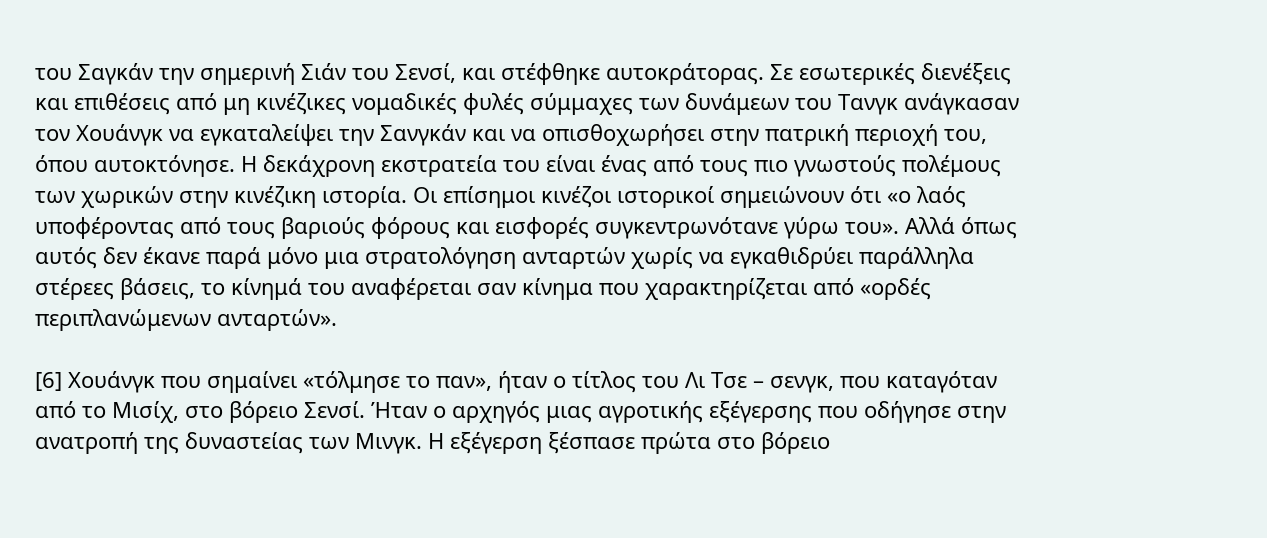του Σαγκάν την σημερινή Σιάν του Σενσί, και στέφθηκε αυτοκράτορας. Σε εσωτερικές διενέξεις και επιθέσεις από μη κινέζικες νομαδικές φυλές σύμμαχες των δυνάμεων του Τανγκ ανάγκασαν τον Χουάνγκ να εγκαταλείψει την Σανγκάν και να οπισθοχωρήσει στην πατρική περιοχή του, όπου αυτοκτόνησε. Η δεκάχρονη εκστρατεία του είναι ένας από τους πιο γνωστούς πολέμους των χωρικών στην κινέζικη ιστορία. Οι επίσημοι κινέζοι ιστορικοί σημειώνουν ότι «ο λαός υποφέροντας από τους βαριούς φόρους και εισφορές συγκεντρωνότανε γύρω του». Αλλά όπως αυτός δεν έκανε παρά μόνο μια στρατολόγηση ανταρτών χωρίς να εγκαθιδρύει παράλληλα στέρεες βάσεις, το κίνημά του αναφέρεται σαν κίνημα που χαρακτηρίζεται από «ορδές περιπλανώμενων ανταρτών».

[6] Χουάνγκ που σημαίνει «τόλμησε το παν», ήταν ο τίτλος του Λι Τσε – σενγκ, που καταγόταν από το Μισίχ, στο βόρειο Σενσί. Ήταν ο αρχηγός μιας αγροτικής εξέγερσης που οδήγησε στην ανατροπή της δυναστείας των Μινγκ. Η εξέγερση ξέσπασε πρώτα στο βόρειο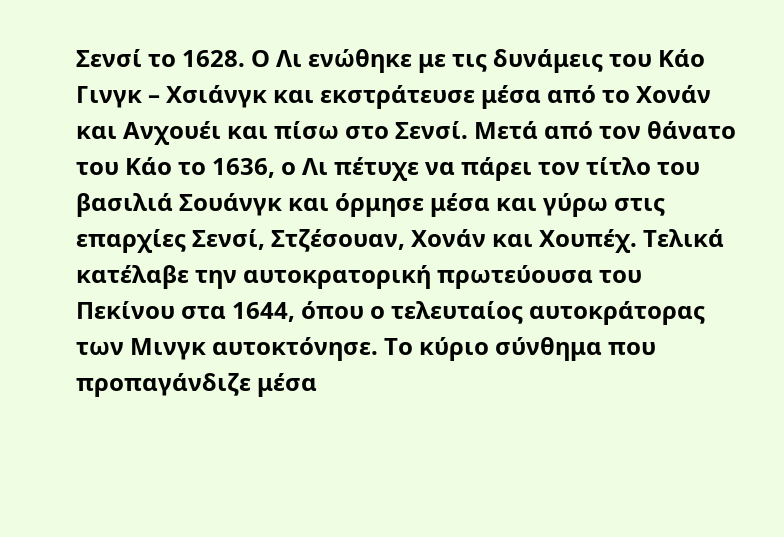Σενσί το 1628. Ο Λι ενώθηκε με τις δυνάμεις του Κάο Γινγκ – Χσιάνγκ και εκστράτευσε μέσα από το Χονάν και Ανχουέι και πίσω στο Σενσί. Μετά από τον θάνατο του Κάο το 1636, ο Λι πέτυχε να πάρει τον τίτλο του βασιλιά Σουάνγκ και όρμησε μέσα και γύρω στις επαρχίες Σενσί, Στζέσουαν, Χονάν και Χουπέχ. Τελικά κατέλαβε την αυτοκρατορική πρωτεύουσα του Πεκίνου στα 1644, όπου ο τελευταίος αυτοκράτορας των Μινγκ αυτοκτόνησε. Το κύριο σύνθημα που προπαγάνδιζε μέσα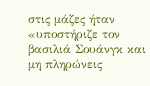στις μάζες ήταν «υποστήριζε τον βασιλιά Σουάνγκ και μη πληρώνεις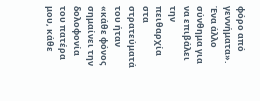φόρο από γεννήματα». Ένα άλλο σύνθημα για να επιβάλει την πειθαρχία στα στρατεύματά του ήταν «κάθε φόνος σημαίνει την δολοφονία του πατέρα μου, κάθε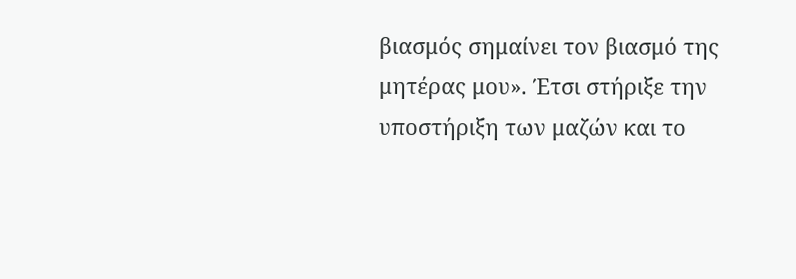βιασμός σημαίνει τον βιασμό της μητέρας μου». Έτσι στήριξε την υποστήριξη των μαζών και το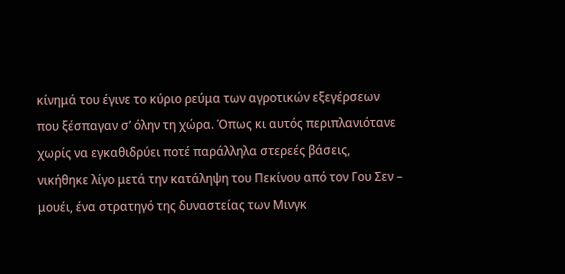κίνημά του έγινε το κύριο ρεύμα των αγροτικών εξεγέρσεων που ξέσπαγαν σ’ όλην τη χώρα. Όπως κι αυτός περιπλανιότανε χωρίς να εγκαθιδρύει ποτέ παράλληλα στερεές βάσεις, νικήθηκε λίγο μετά την κατάληψη του Πεκίνου από τον Γου Σεν – μουέι, ένα στρατηγό της δυναστείας των Μινγκ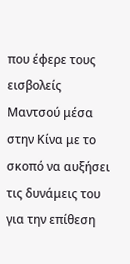που έφερε τους εισβολείς Μαντσού μέσα στην Κίνα με το σκοπό να αυξήσει τις δυνάμεις του για την επίθεση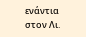ενάντια στον Λι.